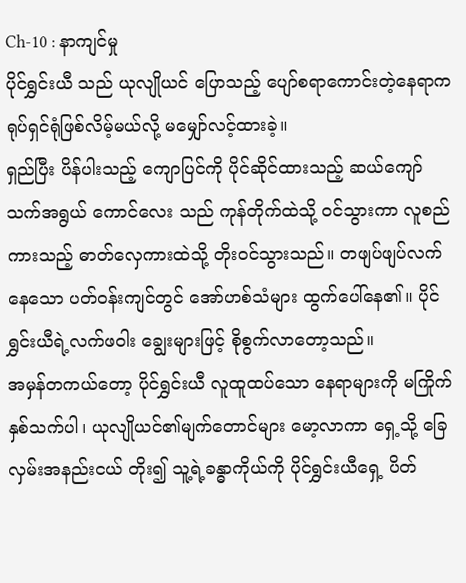Ch-10 : နာကျင်မှု
ပိုင်ရွှင်းယီ သည် ယုလျိုယင် ပြောသည့် ပျော်စရာကောင်းတဲ့နေရာက ရုပ်ရှင်ရုံဖြစ်လိမ့်မယ်လို့ မမျှော်လင့်ထားခဲ့။
ရှည်ပြီး ပိန်ပါးသည့် ကျောပြင်ကို ပိုင်ဆိုင်ထားသည့် ဆယ်ကျော်သက်အရွယ် ကောင်လေး သည် ကုန်တိုက်ထဲသို့ ဝင်သွားကာ လူစည်ကားသည့် ဓာတ်လှေကားထဲသို့ တိုးဝင်သွားသည်။ တဖျပ်ဖျပ်လက်နေသော ပတ်ဝန်းကျင်တွင် အော်ဟစ်သံများ ထွက်ပေါ်နေ၏။ ပိုင်ရွှင်းယီရဲ့လက်ဖဝါး ချွေးများဖြင့် စိုစွက်လာတော့သည်။
အမှန်တကယ်တော့ ပိုင်ရွှင်းယီ လူထူထပ်သော နေရာများကို မကြိုက်နှစ်သက်ပါ၊ ယုလျိုယင်၏မျက်တောင်များ မော့လာကာ ရှေ့သို့ ခြေလှမ်းအနည်းငယ် တိုး၍ သူ့ရဲ့ခန္ဓာကိုယ်ကို ပိုင်ရွှင်းယီရှေ့ ပိတ်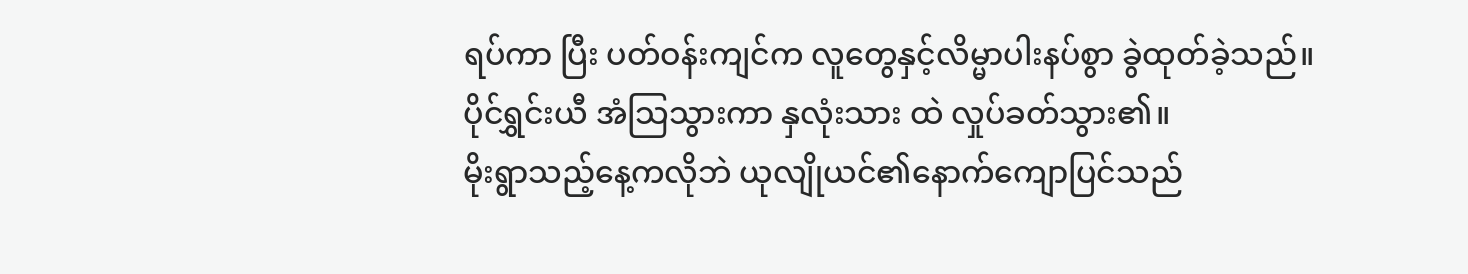ရပ်ကာ ပြီး ပတ်ဝန်းကျင်က လူတွေနှင့်လိမ္မာပါးနပ်စွာ ခွဲထုတ်ခဲ့သည်။
ပိုင်ရွှင်းယီ အံသြသွားကာ နှလုံးသား ထဲ လှုပ်ခတ်သွား၏။
မိုးရွာသည့်နေ့ကလိုဘဲ ယုလျိုယင်၏နောက်ကျောပြင်သည်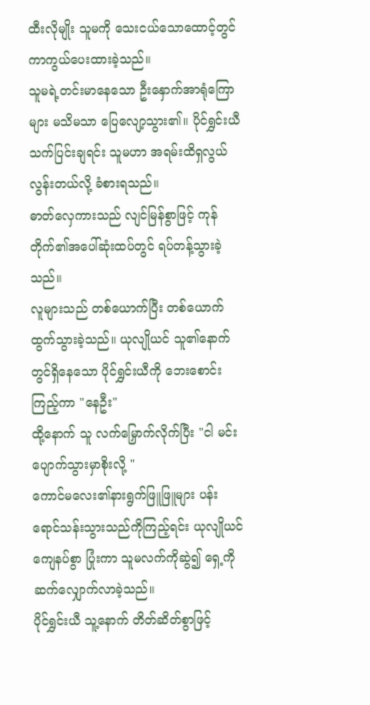ထီးလိုမျိုး သူမကို သေးငယ်သောထောင့်တွင် ကာကွယ်ပေးထားခဲ့သည်။
သူမရဲ့တင်းမာနေသော ဦးနှောက်အာရုံကြောများ မသိမသာ ပြေလျော့သွား၏။ ပိုင်ရွှင်းယီ သက်ပြင်းချရင်း သူမဟာ အရမ်းထိရှလွယ်လွန်းတယ်လို့ ခံစားရသည်။
ဓာတ်လှေကားသည် လျင်မြန်စွာဖြင့် ကုန်တိုက်၏အပေါ်ဆုံးထပ်တွင် ရပ်တန့်သွားခဲ့သည်။
လူများသည် တစ်ယောက်ပြီး တစ်ယောက် ထွက်သွားခဲ့သည်။ ယုလျိုယင် သူ၏နောက်တွင်ရှိနေသော ပိုင်ရွှင်းယီကို ဘေးစောင်းကြည့်ကာ "နေဦး"
ထို့နောက် သူ လက်မြှောက်လိုက်ပြီး "ငါ မင်း ပျောက်သွားမှာစိုးလို့ "
ကောင်မလေး၏နားရွက်ဖြူဖြူများ ပန်းရောင်သန်းသွားသည်ကိုကြည့်ရင်း ယုလျိုယင် ကျေနပ်စွာ ပြုံးကာ သူမလက်ကိုဆွဲ၍ ရှေ့ကိုဆက်လျှောက်လာခဲ့သည်။
ပိုင်ရွှင်းယီ သူ့နောက် တိတ်ဆိတ်စွာဖြင့်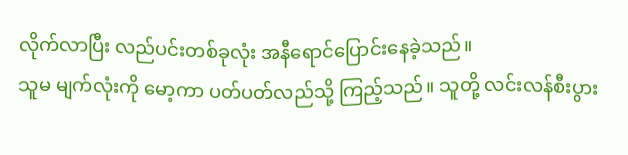လိုက်လာပြီး လည်ပင်းတစ်ခုလုံး အနီရောင်ပြောင်းနေခဲ့သည်။
သူမ မျက်လုံးကို မော့ကာ ပတ်ပတ်လည်သို့ ကြည့်သည်။ သူတို့ လင်းလန်စီးပွား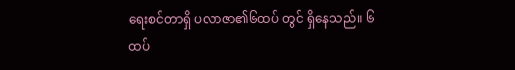ရေးစင်တာရှိ ပလာဇာ၏၆ထပ် တွင် ရှိနေသည်။ ၆ ထပ်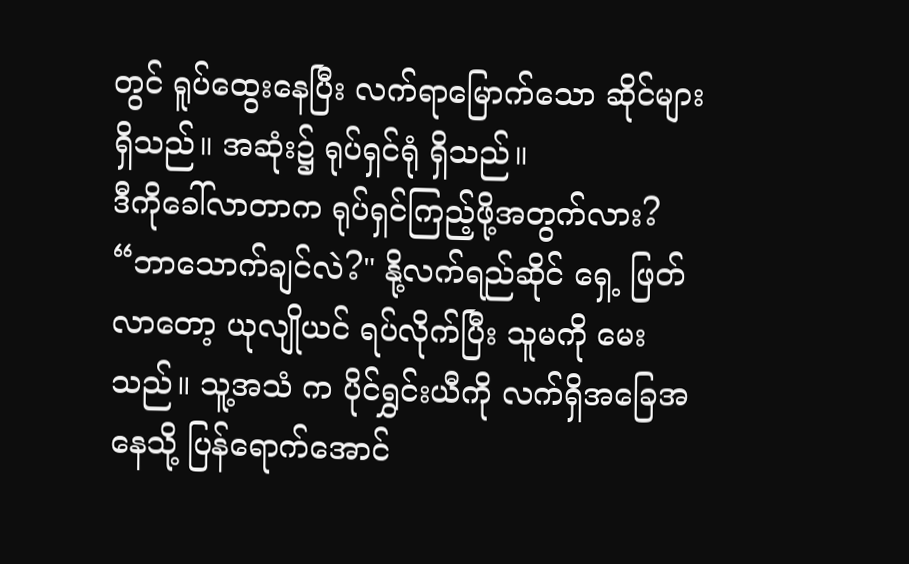တွင် ရူပ်ထွေးနေပြီး လက်ရာမြောက်သော ဆိုင်များရှိသည်။ အဆုံး၌ ရုပ်ရှင်ရုံ ရှိသည်။
ဒီကိုခေါ်လာတာက ရုပ်ရှင်ကြည့်ဖို့အတွက်လား?
“ဘာသောက်ချင်လဲ?" နို့လက်ရည်ဆိုင် ရှေ့ ဖြတ်လာတော့ ယုလျိုယင် ရပ်လိုက်ပြီး သူမကို မေးသည်။ သူ့အသံ က ပိုင်ရွှင်းယီကို လက်ရှိအခြေအနေသို့ ပြန်ရောက်အောင်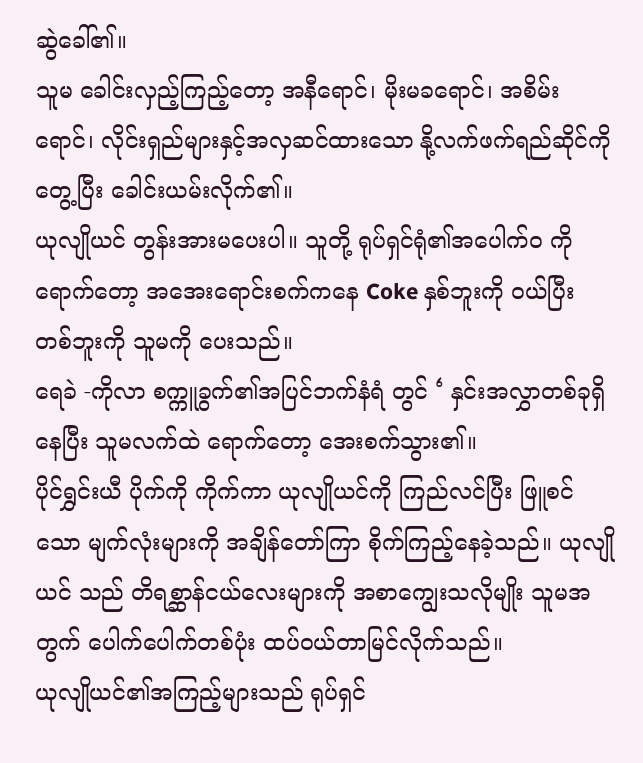ဆွဲခေါ်၏။
သူမ ခေါင်းလှည့်ကြည့်တော့ အနီရောင်၊ မိုးမခရောင်၊ အစိမ်းရောင်၊ လိုင်းရှည်များနှင့်အလှဆင်ထားသော နို့လက်ဖက်ရည်ဆိုင်ကို တွေ့ပြီး ခေါင်းယမ်းလိုက်၏။
ယုလျိုယင် တွန်းအားမပေးပါ။ သူတို့ ရုပ်ရှင်ရုံ၏အပေါက်ဝ ကိုရောက်တော့ အအေးရောင်းစက်ကနေ Coke နှစ်ဘူးကို ဝယ်ပြီး တစ်ဘူးကို သူမကို ပေးသည်။
ရေခဲ -ကိုလာ စက္ကူခွက်၏အပြင်ဘက်နံရံ တွင် ‘ နှင်းအလွှာတစ်ခုရှိနေပြီး သူမလက်ထဲ ရောက်တော့ အေးစက်သွား၏။
ပိုင်ရွှင်းယီ ပိုက်ကို ကိုက်ကာ ယုလျိုယင်ကို ကြည်လင်ပြီး ဖြူစင်သော မျက်လုံးများကို အချိန်တော်ကြာ စိုက်ကြည့်နေခဲ့သည်။ ယုလျိုယင် သည် တိရစ္ဆာန်ငယ်လေးများကို အစာကျွေးသလိုမျိုး သူမအတွက် ပေါက်ပေါက်တစ်ပုံး ထပ်ဝယ်တာမြင်လိုက်သည်။
ယုလျိုယင်၏အကြည့်များသည် ရုပ်ရှင်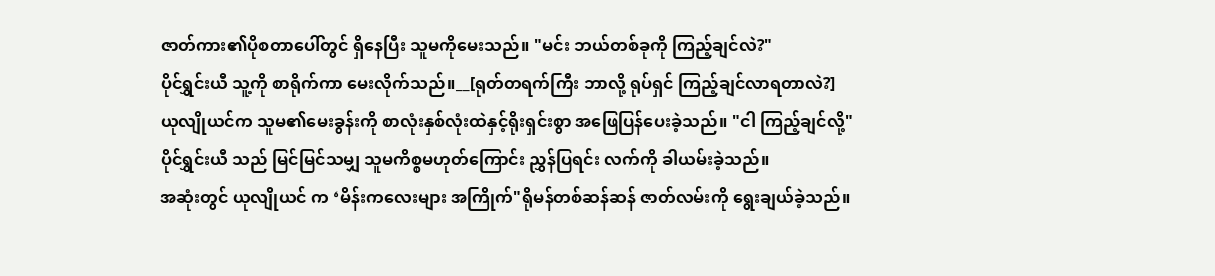ဇာတ်ကား၏ပိုစတာပေါ်တွင် ရှိနေပြီး သူမကိုမေးသည်။ "မင်း ဘယ်တစ်ခုကို ကြည့်ချင်လဲ?"
ပိုင်ရွှင်းယီ သူ့ကို စာရိုက်ကာ မေးလိုက်သည်။__[ရုတ်တရက်ကြီး ဘာလို့ ရုပ်ရှင် ကြည့်ချင်လာရတာလဲ?]
ယုလျိုယင်က သူမ၏မေးခွန်းကို စာလုံးနှစ်လုံးထဲနှင့်ရိုးရှင်းစွာ အဖြေပြန်ပေးခဲ့သည်။ "ငါ ကြည့်ချင်လို့"
ပိုင်ရွှင်းယီ သည် မြင်မြင်သမျှ သူမကိစ္စမဟုတ်ကြောင်း ညွှန်ပြရင်း လက်ကို ခါယမ်းခဲ့သည်။
အဆုံးတွင် ယုလျိုယင် က ‘မိန်းကလေးများ အကြိုက်"ရိုမန်တစ်ဆန်ဆန် ဇာတ်လမ်းကို ရွေးချယ်ခဲ့သည်။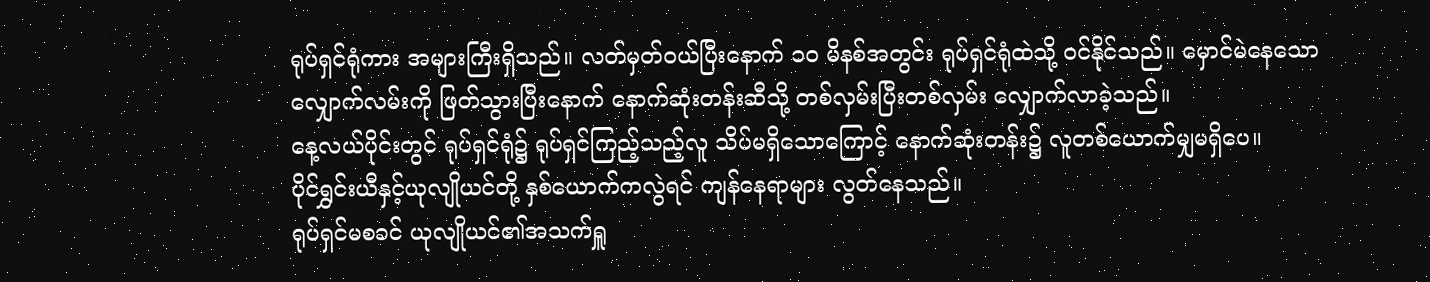ရုပ်ရှင်ရုံကား အများကြီးရှိသည်။ လတ်မှတ်ဝယ်ပြီးနောက် ၁၀ မိနစ်အတွင်း ရုပ်ရှင်ရုံထဲသို့ ဝင်နိုင်သည်။ မှောင်မဲနေသော လျှောက်လမ်းကို ဖြတ်သွားပြီးနောက် နောက်ဆုံးတန်းဆီသို့ တစ်လှမ်းပြီးတစ်လှမ်း လျှောက်လာခဲ့သည်။
နေ့လယ်ပိုင်းတွင် ရုပ်ရှင်ရုံ၌ ရုပ်ရှင်ကြည့်သည့်လူ သိပ်မရှိသောကြောင့် နောက်ဆုံးတန်း၌ လူတစ်ယောက်မျှမရှိပေ။
ပိုင်ရွှင်းယီနှင့်ယုလျိုယင်တို့ နှစ်ယောက်ကလွဲရင် ကျန်နေရာများ လွတ်နေသည်။
ရုပ်ရှင်မစခင် ယုလျိုယင်၏အသက်ရှူ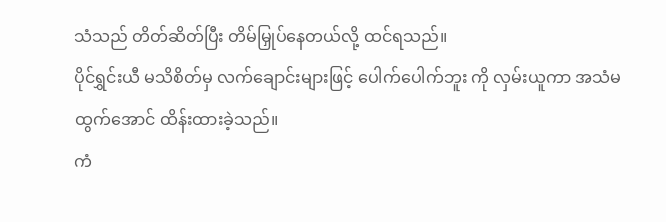သံသည် တိတ်ဆိတ်ပြီး တိမ်မြှုပ်နေတယ်လို့ ထင်ရသည်။
ပိုင်ရွှင်းယီ မသိစိတ်မှ လက်ချောင်းများဖြင့် ပေါက်ပေါက်ဘူး ကို လှမ်းယူကာ အသံမထွက်အောင် ထိန်းထားခဲ့သည်။
ကံ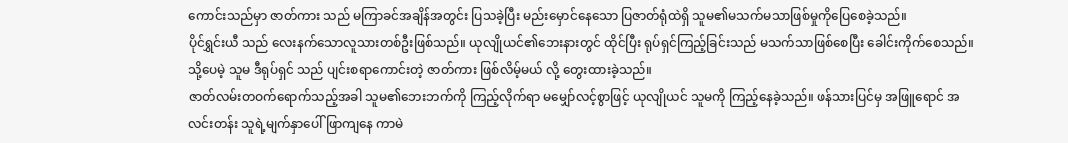ကောင်းသည်မှာ ဇာတ်ကား သည် မကြာခင်အချိန်အတွင်း ပြသခဲ့ပြီး မည်းမှောင်နေသော ပြဇာတ်ရုံထဲရှိ သူမ၏မသက်မသာဖြစ်မှုကိုပြေစေခဲ့သည်။
ပိုင်ရွှင်းယီ သည် လေးနက်သောလူသားတစ်ဦးဖြစ်သည်။ ယုလျိုယင်၏ဘေးနားတွင် ထိုင်ပြီး ရုပ်ရှင်ကြည့်ခြင်းသည် မသက်သာဖြစ်စေပြီး ခေါင်းကိုက်စေသည်။ သို့ပေမဲ့ သူမ ဒီရုပ်ရှင် သည် ပျင်းစရာကောင်းတဲ့ ဇာတ်ကား ဖြစ်လိမ့်မယ် လို့ တွေးထားခဲ့သည်။
ဇာတ်လမ်းတဝက်ရောက်သည့်အခါ သူမ၏ဘေးဘက်ကို ကြည့်လိုက်ရာ မမျှော်လင့်စွာဖြင့် ယုလျိုယင် သူမကို ကြည့်နေခဲ့သည်။ ဖန်သားပြင်မှ အဖြူရောင် အလင်းတန်း သူရဲ့မျက်နှာပေါ် ဖြာကျနေ ကာမဲ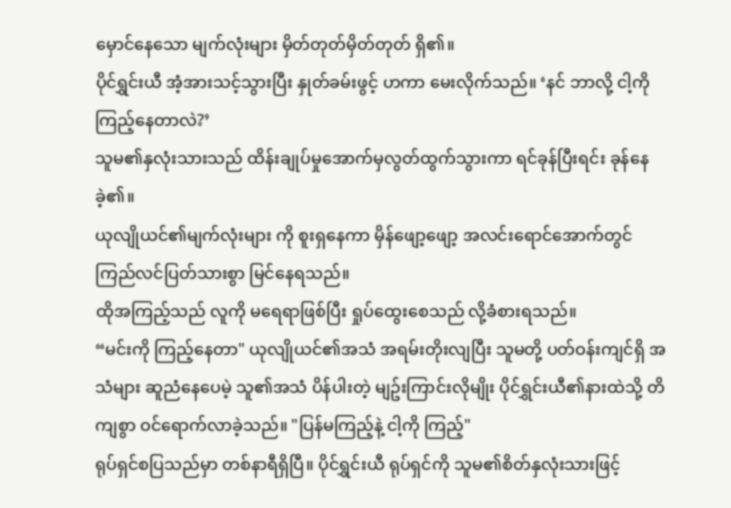မှောင်နေသော မျက်လုံးများ မှိတ်တုတ်မှိတ်တုတ် ရှိ၏။
ပိုင်ရွှင်းယီ အံ့အားသင့်သွားပြီး နှုတ်ခမ်းဖွင့် ဟကာ မေးလိုက်သည်။ ‘နင် ဘာလို့ ငါ့ကို ကြည့်နေတာလဲ?’
သူမ၏နှလုံးသားသည် ထိန်းချုပ်မှုအောက်မှလွတ်ထွက်သွားကာ ရင်ခုန်ပြီးရင်း ခုန်နေခဲ့၏။
ယုလျိုယင်၏မျက်လုံးများ ကို စူးရှနေကာ မှိန်ဖျော့ဖျော့ အလင်းရောင်အောက်တွင် ကြည်လင်ပြတ်သားစွာ မြင်နေရသည်။
ထိုအကြည့်သည် လူကို မရေရာဖြစ်ပြီး ရှုပ်ထွေးစေသည် လို့ခံစားရသည်။
“မင်းကို ကြည့်နေတာ" ယုလျိုယင်၏အသံ အရမ်းတိုးလျပြီး သူမတို့ ပတ်ဝန်းကျင်ရှိ အသံများ ဆူညံနေပေမဲ့ သူ၏အသံ ပိန်ပါးတဲ့ မျဥ်းကြာင်းလိုမျိုး ပိုင်ရွှင်းယီ၏နားထဲသို့ တိကျစွာ ဝင်ရောက်လာခဲ့သည်။ "ပြန်မကြည့်နဲ့ ငါ့ကို ကြည့်"
ရုပ်ရှင်စပြသည်မှာ တစ်နာရီရှိပြီ။ ပိုင်ရွှင်းယီ ရုပ်ရှင်ကို သူမ၏စိတ်နှလုံးသားဖြင့်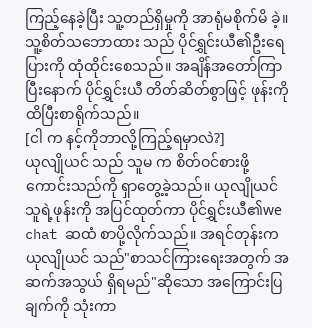ကြည့်နေခဲ့ပြီး သူ့တည်ရှိမှုကို အာရုံမစိုက်မိ ခဲ့။
သူ့စိတ်သဘောထား သည် ပိုင်ရွှင်းယီ၏ဦးရေပြားကို ထုံထိုင်းစေသည်။ အချိန်အတော်ကြာပြီးနောက် ပိုင်ရွှင်းယီ တိတ်ဆိတ်စွာဖြင့် ဖုန်းကို ထိပြီးစာရိုက်သည်။
[ငါ က နင့်ကိုဘာလို့ကြည့်ရမှာလဲ?]
ယုလျိုယင် သည် သူမ က စိတ်ဝင်စားဖို့ ကောင်းသည်ကို ရှာတွေ့ခဲ့သည်။ ယုလျိုယင် သူရဲ့ဖုန်းကို အပြင်ထုတ်ကာ ပိုင်ရွှင်းယီ၏we chat ဆထံ စာပို့လိုက်သည်။ အရင်တုန်းက ယုလျိုယင် သည်"စာသင်ကြားရေးအတွက် အဆက်အသွယ် ရှိရမည်"ဆိုသော အကြောင်းပြချက်ကို သုံးကာ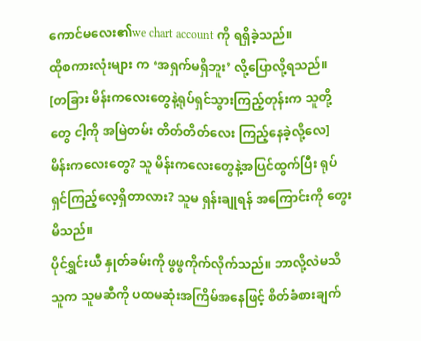ကောင်မလေး၏we chart account ကို ရရှိခဲ့သည်။
ထိုစကားလုံးများ က ‘အရှက်မရှိဘူး’ လို့ပြောလို့ရသည်။
[တခြား မိန်းကလေးတွေနဲ့ရုပ်ရှင်သွားကြည့်တုန်းက သူတို့တွေ ငါ့ကို အမြဲတမ်း တိတ်တိတ်လေး ကြည့်နေခဲ့လို့လေ]
မိန်းကလေးတွေ? သူ မိန်းကလေးတွေနဲ့အပြင်ထွက်ပြီး ရုပ်ရှင်ကြည့်လေ့ရှိတာလား? သူမ ရှန်းချုရန် အကြောင်းကို တွေးမိသည်။
ပိုင်ရွှင်းယီ နှုတ်ခမ်းကို ဖွဖွကိုက်လိုက်သည်။ ဘာလို့လဲမသိ သူက သူမဆီကို ပထမဆုံးအကြိမ်အနေဖြင့် စိတ်ခံစားချက်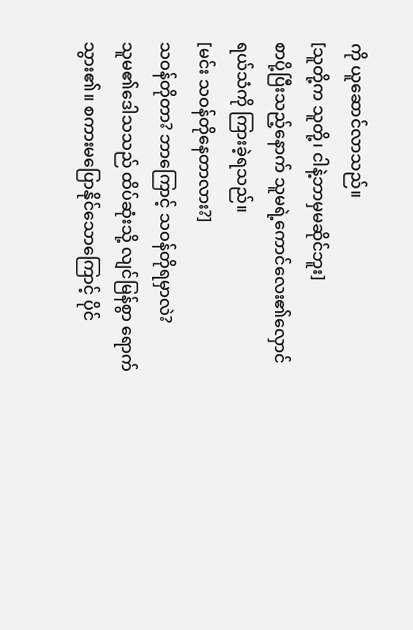ကို ယူဆောင်လာသည်။
[သူတို့က သူတို့၊ ငါနဲ့ဘာမှမဆိုင်ဘူး]
စာပို့ပြီးသည့်နောက် သူမရဲ့ကောင်လေး၏လှောင်ရယ်သံကို ကြားခဲ့ရသည်။
[မင်း သဝန်တိုနေတာလား?]
သဝန်တိုတာ? ဘာကြောင့် သဝန်တိုရမှာလဲ?
သူမ၏ဒေါသသည် ထိပ်ဆုံးသို့ လျင်မြန်စွာ ရောက်သွား၏။ စကားမပြောနိုင်သောကြောင့် ပိုင်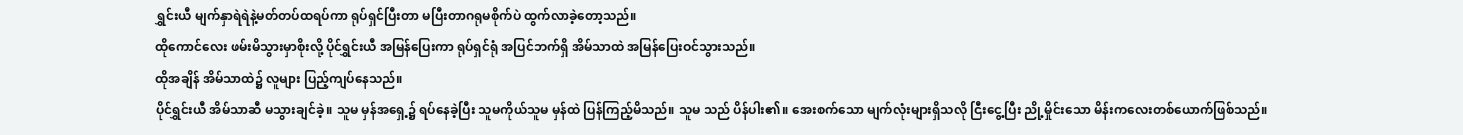ရွှင်းယီ မျက်နှာရဲရဲနဲ့မတ်တပ်ထရပ်ကာ ရုပ်ရှင်ပြီးတာ မပြီးတာဂရုမစိုက်ပဲ ထွက်လာခဲ့တော့သည်။
ထိုကောင်လေး ဖမ်းမိသွားမှာစိုးလို့ ပိုင်ရွှင်းယီ အမြန်ပြေးကာ ရုပ်ရှင်ရုံ အပြင်ဘက်ရှိ အိမ်သာထဲ အမြန်ပြေးဝင်သွားသည်။
ထိုအချိန် အိမ်သာထဲ၌ လူများ ပြည့်ကျပ်နေသည်။
ပိုင်ရွှင်းယီ အိမ်သာဆီ မသွားချင်ခဲ့။ သူမ မှန်အရှေ့၌ ရပ်နေခဲ့ပြီး သူမကိုယ်သူမ မှန်ထဲ ပြန်ကြည့်မိသည်။ သူမ သည် ပိန်ပါး၏။ အေးစက်သော မျက်လုံးများရှိသလို ငြီးငွေ့ပြီး ညို့မှိုင်းသော မိန်းကလေးတစ်ယောက်ဖြစ်သည်။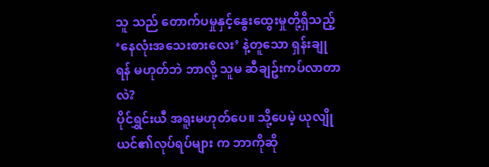သူ သည် တောက်ပမှုနှင့်နွေးထွေးမှုတို့ရှိသည့် ‘နေလုံးအသေးစားလေး’ နဲ့တူသော ရှန်းချုရန် မဟုတ်ဘဲ ဘာလို့ သူမ ဆီချဥ်းကပ်လာတာလဲ?
ပိုင်ရွှင်းယီ အရူးမဟုတ်ပေ။ သို့ပေမဲ့ ယုလျိုယင်၏လုပ်ရပ်များ က ဘာကိုဆို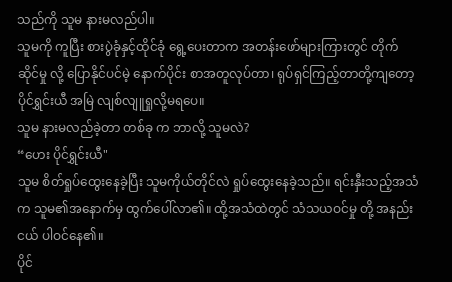သည်ကို သူမ နားမလည်ပါ။
သူမကို ကူပြီး စားပွဲခုံနှင့်ထိုင်ခုံ ရွေ့ပေးတာက အတန်းဖော်များကြားတွင် တိုက်ဆိုင်မှု လို့ ပြောနိုင်ပင်မဲ့ နောက်ပိုင်း စာအတူလုပ်တာ၊ ရုပ်ရှင်ကြည့်တာတို့ကျတော့ ပိုင်ရွှင်းယီ အမြဲ လျစ်လျူရှုလို့မရပေ။
သူမ နားမလည်ခဲ့တာ တစ်ခု က ဘာလို့ သူမလဲ?
“ဟေး ပိုင်ရွှင်းယီ"
သူမ စိတ်ရှုပ်ထွေးနေခဲ့ပြီး သူမကိုယ်တိုင်လဲ ရှုပ်ထွေးနေခဲ့သည်။ ရင်းနှီးသည့်အသံက သူမ၏အနောက်မှ ထွက်ပေါ်လာ၏။ ထို့အသံထဲတွင် သံသယဝင်မှု တို့ အနည်းငယ် ပါဝင်နေ၏။
ပိုင်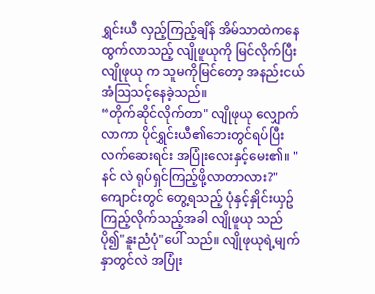ရွှင်းယီ လှည့်ကြည့်ချိန် အိမ်သာထဲကနေ ထွက်လာသည့် လျိုဖူယုကို မြင်လိုက်ပြီး လျိုဖုယု က သူမကိုမြင်တော့ အနည်းငယ်အံသြသင့်နေခဲ့သည်။
“တိုက်ဆိုင်လိုက်တာ" လျိုဖုယု လျှောက်လာကာ ပိုင်ရွှင်းယီ၏ဘေးတွင်ရပ်ပြီး လက်ဆေးရင်း အပြုံးလေးနှင့်မေး၏။ "နင် လဲ ရုပ်ရှင်ကြည့်ဖို့လာတာလား?"
ကျောင်းတွင် တွေ့ရသည့် ပုံနှင့်နှိုင်းယှဥ်ကြည့်လိုက်သည့်အခါ လျိုဖူယု သည် ပို၍"နူးညံပုံ"ပေါ် သည်။ လျိုဖုယုရဲ့မျက်နှာတွင်လဲ အပြုံး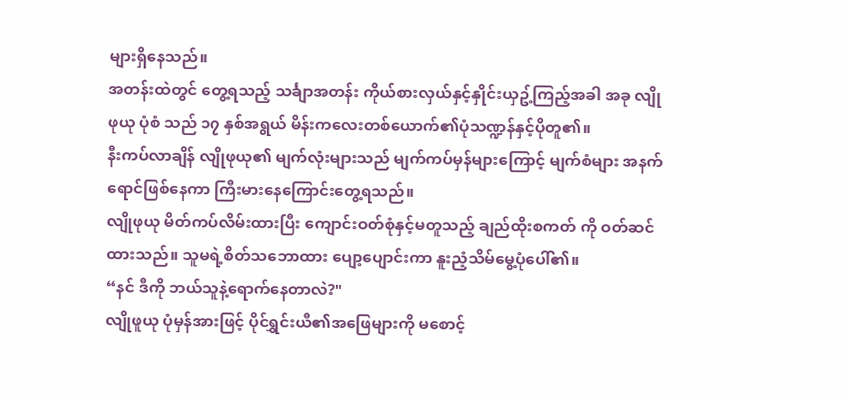များရှိနေသည်။
အတန်းထဲတွင် တွေ့ရသည့် သင်္ချာအတန်း ကိုယ်စားလှယ်နှင့်နှိုင်းယှဥ့်ကြည့်အခါ အခု လျိုဖုယု ပုံစံ သည် ၁၇ နှစ်အရွယ် မိန်းကလေးတစ်ယောက်၏ပုံသဏ္ဍန်နှင့်ပိုတူ၏။
နီးကပ်လာချိန် လျိုဖုယု၏ မျက်လုံးများသည် မျက်ကပ်မှန်များကြောင့် မျက်စံများ အနက်ရောင်ဖြစ်နေကာ ကြီးမားနေကြောင်းတွေ့ရသည်။
လျိုဖုယု မိတ်ကပ်လိမ်းထားပြီး ကျောင်းဝတ်စုံနှင့်မတူသည့် ချည်ထိုးစကတ် ကို ဝတ်ဆင်ထားသည်။ သူမရဲ့စိတ်သဘောထား ပျော့ပျောင်းကာ နူးညံ့သိမ်မွေ့ပုံပေါ်၏။
“နင် ဒီကို ဘယ်သူနဲ့ရောက်နေတာလဲ?"
လျိုဖူယု ပုံမှန်အားဖြင့် ပိုင်ရွှင်းယီ၏အဖြေများကို မစောင့်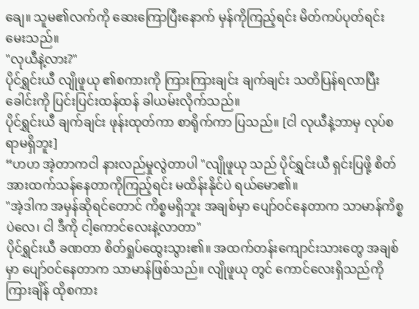ချေ။ သူမ၏လက်ကို ဆေးကြောပြီးနောက် မှန်ကိုကြည့်ရင်း မိတ်ကပ်ပုတ်ရင်း မေးသည်။
"လုယီနဲ့လား?"
ပိုင်ရွှင်းယီ လျိုဖူယု ၏စကားကို ကြားကြားချင်း ချက်ချင်း သတိပြန်ရလာပြီး ခေါင်းကို ပြင်းပြင်းထန်ထန် ခါယမ်းလိုက်သည်။
ပိုင်ရွှင်းယီ ချက်ချင်း ဖုန်းထုတ်ကာ စာရိုက်ကာ ပြသည်။ [ငါ လုယီနဲ့ဘာမှ လုပ်စရာမရှိဘူး]
“ဟဟ အဲ့တာကငါ နားလည်မှုလွဲတာပါ "လျိုဖူယု သည် ပိုင်ရွှင်းယီ ရှင်းပြဖို့ စိတ်အားထက်သန်နေတာကိုကြည့်ရင်း မထိန်းနိုင်ပဲ ရယ်မော၏။
"အဲ့ဒါက အမှန်ဆိုရင်တောင် ကိစ္စမရှိဘူး အချစ်မှာ ပျော်ဝင်နေတာက သာမာန်ကိစ္စပဲလေ၊ ငါ ဒီကို ငါ့ကောင်လေးနဲ့လာတာ"
ပိုင်ရွှင်းယီ ခဏတာ စိတ်ရှုပ်ထွေးသွား၏။ အထက်တန်းကျောင်းသားတွေ အချစ်မှာ ပျော်ဝင်နေတာက သာမာန်ဖြစ်သည်။ လျိုဖူယု တွင် ကောင်လေးရှိသည်ကို ကြားချိန် ထိုစကား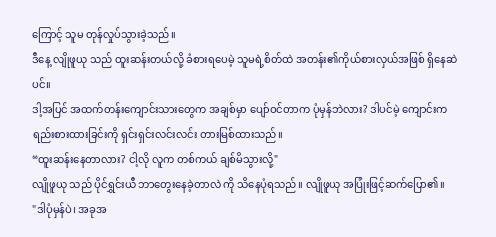ကြောင့် သူမ တုန်လှုပ်သွားခဲ့သည်။
ဒီနေ့ လျိုဖူယု သည် ထူးဆန်းတယ်လို့ ခံစားရပေမဲ့ သူမရဲ့စိတ်ထဲ အတန်း၏ကိုယ်စားလှယ်အဖြစ် ရှိနေဆဲပင်။
ဒါ့အပြင် အထက်တန်းကျောင်းသားတွေက အချစ်မှာ ပျော်ဝင်တာက ပုံမှန်ဘဲလား? ဒါပင်မဲ့ ကျောင်းက ရည်းစားထားခြင်းကို ရှင်းရှင်းလင်းလင်း တားမြစ်ထားသည်။
“ထူးဆန်းနေတာလား? ငါ့လို လူက တစ်ကယ် ချစ်မိသွားလို့"
လျိုဖူယု သည် ပိုင်ရွှင်းယီ ဘာတွေးနေခဲ့တာလဲ ကို သိနေပုံရသည်။ လျိုဖူယု အပြုံးဖြင့်ဆက်ပြော၏။
"ဒါပုံမှန်ပဲ၊ အခုအ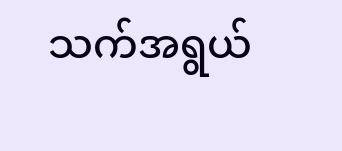သက်အရွယ်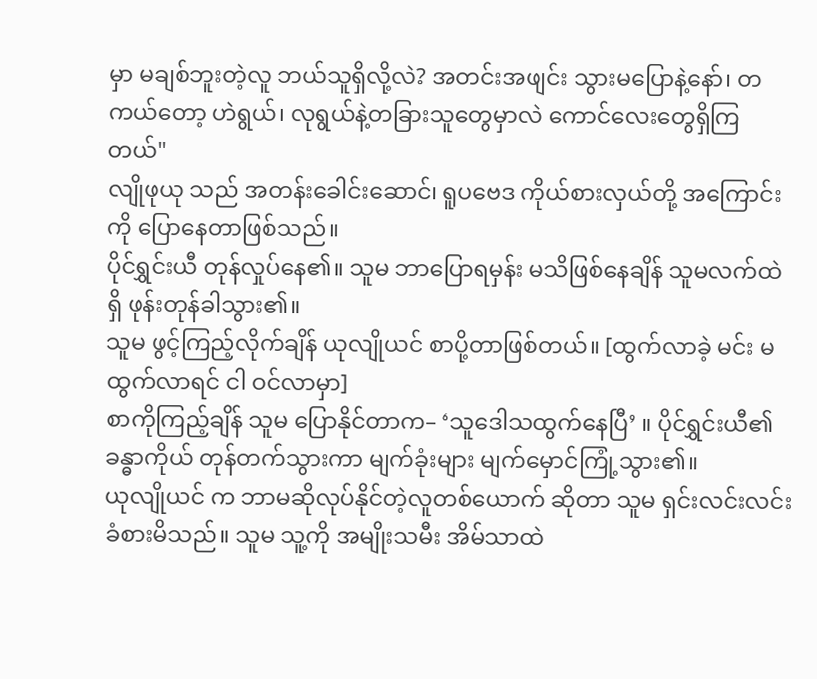မှာ မချစ်ဘူးတဲ့လူ ဘယ်သူရှိလို့လဲ? အတင်းအဖျင်း သွားမပြောနဲ့နော်၊ တကယ်တော့ ဟဲရွယ်၊ လုရွယ်နဲ့တခြားသူတွေမှာလဲ ကောင်လေးတွေရှိကြတယ်"
လျိုဖုယု သည် အတန်းခေါင်းဆောင်၊ ရူပဗေဒ ကိုယ်စားလှယ်တို့ အကြောင်းကို ပြောနေတာဖြစ်သည်။
ပိုင်ရွှင်းယီ တုန်လှုပ်နေ၏။ သူမ ဘာပြောရမှန်း မသိဖြစ်နေချိန် သူမလက်ထဲရှိ ဖုန်းတုန်ခါသွား၏။
သူမ ဖွင့်ကြည့်လိုက်ချိန် ယုလျိုယင် စာပို့တာဖြစ်တယ်။ [ထွက်လာခဲ့ မင်း မထွက်လာရင် ငါ ဝင်လာမှာ]
စာကိုကြည့်ချိန် သူမ ပြောနိုင်တာက– ‘သူဒေါသထွက်နေပြီ’ ။ ပိုင်ရွှင်းယီ၏ခန္ဓာကိုယ် တုန်တက်သွားကာ မျက်ခုံးများ မျက်မှောင်ကြုံ့သွား၏။
ယုလျိုယင် က ဘာမဆိုလုပ်နိုင်တဲ့လူတစ်ယောက် ဆိုတာ သူမ ရှင်းလင်းလင်း ခံစားမိသည်။ သူမ သူ့ကို အမျိုးသမီး အိမ်သာထဲ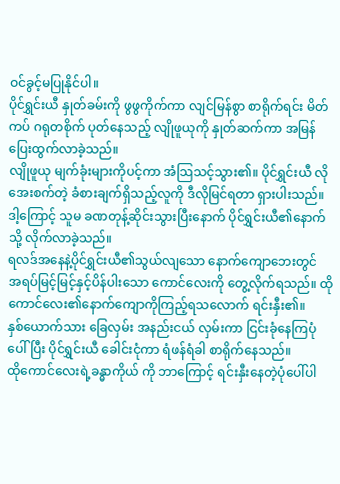ဝင်ခွင့်မပြုနိုင်ပါ။
ပိုင်ရွှင်းယီ နှုတ်ခမ်းကို ဖွဖွကိုက်ကာ လျင်မြန်စွာ စာရိုက်ရင်း မိတ်ကပ် ဂရုတစိုက် ပုတ်နေသည့် လျိုဖူယုကို နှုတ်ဆက်ကာ အမြန် ပြေးထွက်လာခဲ့သည်။
လျိုဖူယု မျက်ခုံးများကိုပင့်ကာ အံသြသင့်သွား၏။ ပိုင်ရွှင်းယီ လို အေးစက်တဲ့ ခံစားချက်ရှိသည့်လူကို ဒီလိုမြင်ရတာ ရှားပါးသည်။ ဒါ့ကြောင့် သူမ ခဏတုန့်ဆိုင်းသွားပြီးနောက် ပိုင်ရွှင်းယီ၏နောက်သို့ လိုက်လာခဲ့သည်။
ရလဒ်အနေနဲ့ပိုင်ရွှင်းယီ၏သွယ်လျသော နောက်ကျောဘေးတွင် အရပ်မြင့်မြင့်နှင့်ပိန်ပါးသော ကောင်လေးကို တွေ့လိုက်ရသည်။ ထိုကောင်လေး၏နောက်ကျောကိုကြည့်ရသလောက် ရင်းနှီး၏။
နှစ်ယောက်သား ခြေလှမ်း အနည်းငယ် လှမ်းကာ ငြင်းခုံနေကြပုံပေါ်ပြီး ပိုင်ရွှင်းယီ ခေါင်းငုံကာ ရံဖန်ရံခါ စာရိုက်နေသည်။
ထိုကောင်လေးရဲ့ခန္ဓာကိုယ် ကို ဘာကြောင့် ရင်းနှီးနေတဲ့ပုံပေါ်ပါ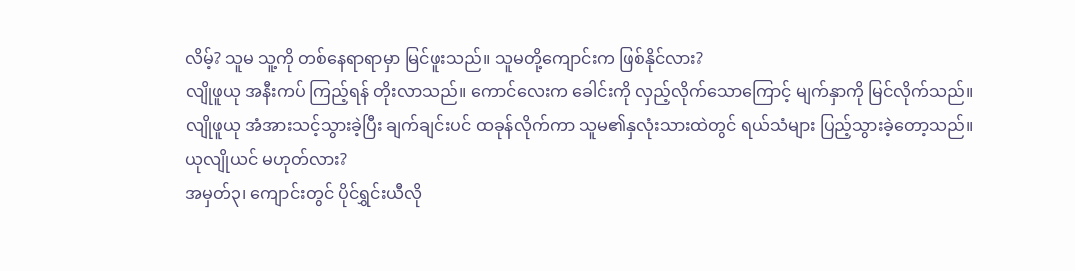လိမ့်? သူမ သူ့ကို တစ်နေရာရာမှာ မြင်ဖူးသည်။ သူမတို့ကျောင်းက ဖြစ်နိုင်လား?
လျိုဖူယု အနီးကပ် ကြည့်ရန် တိုးလာသည်။ ကောင်လေးက ခေါင်းကို လှည့်လိုက်သောကြောင့် မျက်နှာကို မြင်လိုက်သည်။
လျိုဖူယု အံအားသင့်သွားခဲ့ပြီး ချက်ချင်းပင် ထခုန်လိုက်ကာ သူမ၏နှလုံးသားထဲတွင် ရယ်သံများ ပြည့်သွားခဲ့တော့သည်။
ယုလျိုယင် မဟုတ်လား?
အမှတ်၃၊ ကျောင်းတွင် ပိုင်ရွှင်းယီလို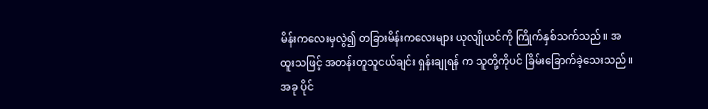မိန်းကလေးမှလွဲ၍ တခြားမိန်းကလေးများ ယုလျိုယင်ကို ကြိုက်နှစ်သက်သည်။ အထူးသဖြင့် အတန်းတူသူငယ်ချင်း ရှန်းချုရန် က သူတို့ကိုပင် ခြိမ်းခြောက်ခဲ့သေးသည်။
အခု ပိုင်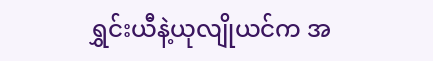ရွှင်းယီနဲ့ယုလျိုယင်က အ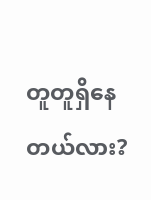တူတူရှိနေတယ်လား?